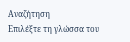Αναζήτηση
Επιλέξτε τη γλώσσα του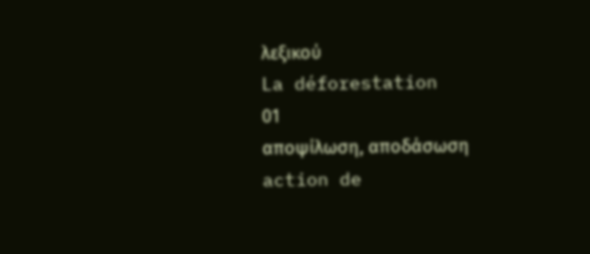λεξικού
La déforestation
01
αποψίλωση, αποδάσωση
action de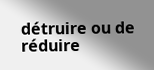détruire ou de réduire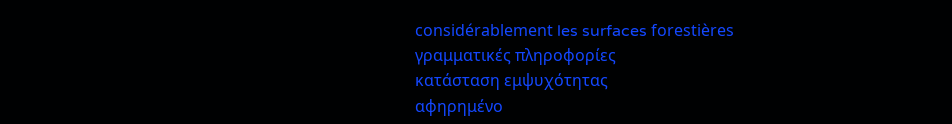considérablement les surfaces forestières
γραμματικές πληροφορίες
κατάσταση εμψυχότητας
αφηρημένο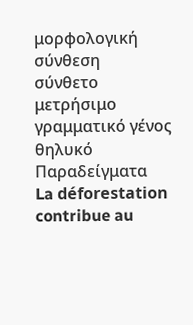μορφολογική σύνθεση
σύνθετο
μετρήσιμο
γραμματικό γένος
θηλυκό
Παραδείγματα
La déforestation contribue au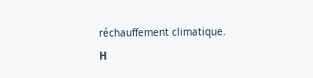réchauffement climatique.
Η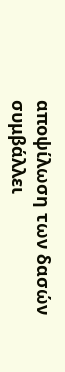αποψίλωση των δασών συμβάλλει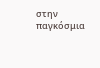στην παγκόσμια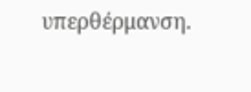υπερθέρμανση.